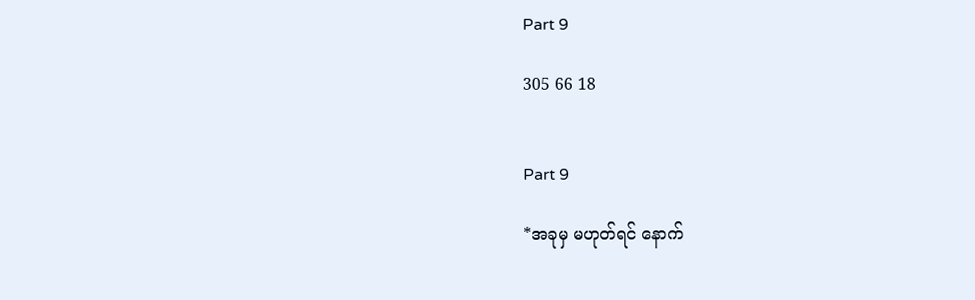Part 9

305 66 18


Part 9

*အခုမှ မဟုတ်ရင် နောက်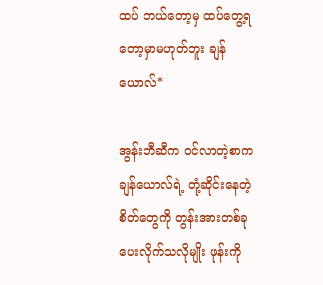ထပ် ဘယ်တော့မှ ထပ်တွေ့ရတော့မှာမဟုတ်ဘူး ချန်ယောလ်*

အွန်းဘီဆီက ဝင်လာတဲ့စာက ချန်ယောလ်ရဲ့ တုံ့ဆိုင်းနေတဲ့စိတ်တွေကို တွန်းအားတစ်ခုပေးလိုက်သလိုမျိုး ဖုန်းကို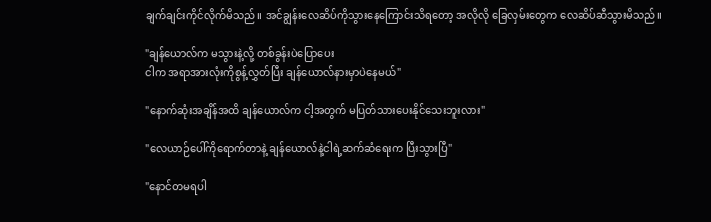ချက်ချင်းကိုင်လိုက်မိသည်။ အင်ချွန်းလေဆိပ်ကိုသွားနေကြောင်းသိရတော့ အလိုလို ခြေလှမ်းတွေက လေဆိပ်ဆီသွားမိသည်။

"ချန်ယောလ်က မသွားနဲ့လို့ တစ်ခွန်းပဲပြောပေး
ငါက အရာအားလုံးကိုစွန့်လွှတ်ပြီး ချန်ယောလ်နားမှာပဲနေမယ်"

"နောက်ဆုံးအချိန်အထိ ချန်ယောလ်က ငါ့အတွက် မပြတ်သားပေးနိုင်သေးဘူးလား"

"လေယာဉ်ပေါ်ကိုရောက်တာနဲ့ ချန်ယောလ်နဲ့ငါရဲ့ဆက်ဆံရေးက ပြီးသွားပြီ"

"နောင်တမရပါ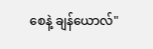စေနဲ့ ချန်ယောလ်"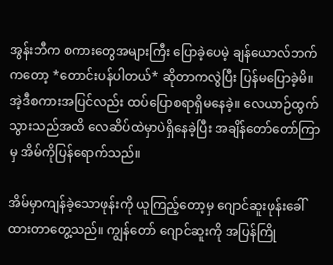အွန်းဘီက စကားတွေအများကြီး ပြောခဲ့ပေမဲ့ ချန်ယောလ်ဘက်ကတော့ *တောင်းပန်ပါတယ်* ဆိုတာကလွဲပြီး ပြန်မပြောခဲ့မိ။ အဲ့ဒီစကားအပြင်လည်း ထပ်ပြောစရာရှိမနေခဲ့။ လေယာဉ်ထွက်သွားသည်အထိ လေဆိပ်ထဲမှာပဲရှိနေခဲ့ပြီး အချိန်တော်တော်ကြာမှ အိမ်ကိုပြန်ရောက်သည်။

အိမ်မှာကျန်ခဲ့သောဖုန်းကို ယူကြည့်တော့မှ ဂျောင်ဆူးဖုန်းခေါ်ထားတာတွေ့သည်။ ကျွန်တော် ဂျောင်ဆူးကို အပြန်ကြို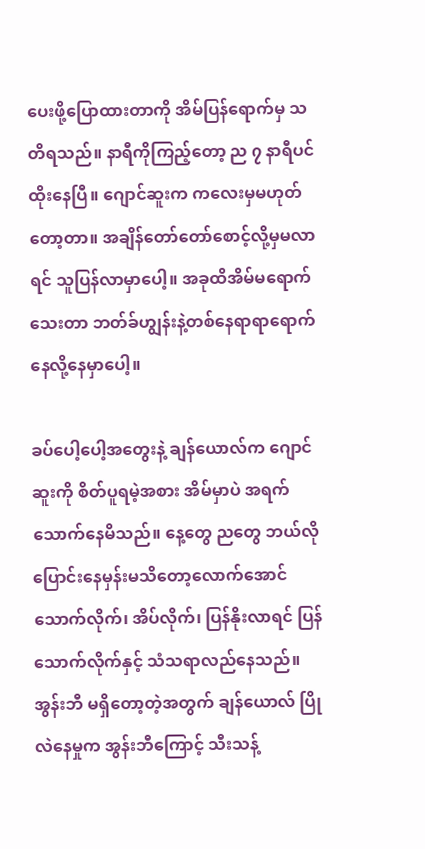ပေးဖို့ပြောထားတာကို အိမ်ပြန်ရောက်မှ သတိရသည်။ နာရီကိုကြည့်တော့ ည ၇ နာရီပင်ထိုးနေပြီ။ ဂျောင်ဆူးက ကလေးမှမဟုတ်တော့တာ။ အချိန်တော်တော်စောင့်လို့မှမလာရင် သူပြန်လာမှာပေါ့။ အခုထိအိမ်မရောက်သေးတာ ဘတ်ခ်ဟျွန်းနဲ့တစ်နေရာရာရောက်နေလို့နေမှာပေါ့။

ခပ်ပေါ့ပေါ့အတွေးနဲ့ ချန်ယောလ်က ဂျောင်ဆူးကို စိတ်ပူရမဲ့အစား အိမ်မှာပဲ အရက်သောက်နေမိသည်။ နေ့တွေ ညတွေ ဘယ်လိုပြောင်းနေမှန်းမသိတော့လောက်အောင် သောက်လိုက်၊ အိပ်လိုက်၊ ပြန်နိုးလာရင် ပြန်သောက်လိုက်နှင့် သံသရာလည်နေသည်။ အွန်းဘီ မရှိတော့တဲ့အတွက် ချန်ယောလ် ပြိုလဲနေမှုက အွန်းဘီကြောင့် သီးသန့်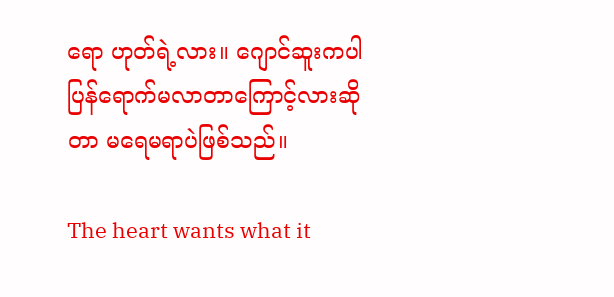ရော ဟုတ်ရဲ့လား။ ဂျောင်ဆူးကပါ ပြန်ရောက်မလာတာကြောင့်လားဆိုတာ မရေမရာပဲဖြစ်သည်။

The heart wants what it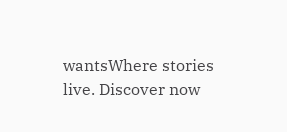wantsWhere stories live. Discover now